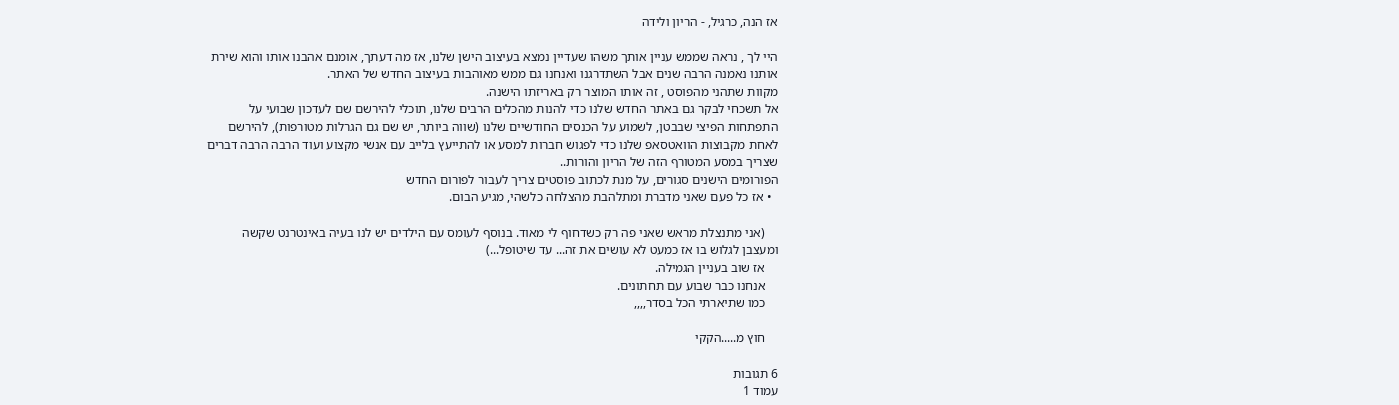אז הנה, כרגיל, - הריון ולידה

היי לך , נראה שממש עניין אותך משהו שעדיין נמצא בעיצוב הישן שלנו, אז מה דעתך, אומנם אהבנו אותו והוא שירת אותנו נאמנה הרבה שנים אבל השתדרגנו ואנחנו גם ממש מאוהבות בעיצוב החדש של האתר.
מקוות שתהני מהפוסט , זה אותו המוצר רק באריזתו הישנה.
אל תשכחי לבקר גם באתר החדש שלנו כדי להנות מהכלים הרבים שלנו, תוכלי להירשם שם לעדכון שבועי על התפתחות הפיצי שבבטן, לשמוע על הכנסים החודשיים שלנו (שווה ביותר, יש שם גם הגרלות מטורפות), להירשם לאחת מקבוצות הוואטסאפ שלנו כדי לפגוש חברות למסע או להתייעץ בלייב עם אנשי מקצוע ועוד הרבה הרבה דברים שצריך במסע המטורף הזה של הריון והורות..
הפורומים הישנים סגורים, על מנת לכתוב פוסטים צריך לעבור לפורום החדש
  • אז כל פעם שאני מדברת ומתלהבת מהצלחה כלשהי, מגיע הבום.

    (אני מתנצלת מראש שאני פה רק כשדחוף לי מאוד. בנוסף לעומס עם הילדים יש לנו בעיה באינטרנט שקשה ומעצבן לגלוש בו אז כמעט לא עושים את זה... עד שיטופל...)
    אז שוב בעניין הגמילה.
    אנחנו כבר שבוע עם תחתונים.
    כמו שתיארתי הכל בסדר,,,,

    חוץ מ.....הקקי

6 תגובות
עמוד 1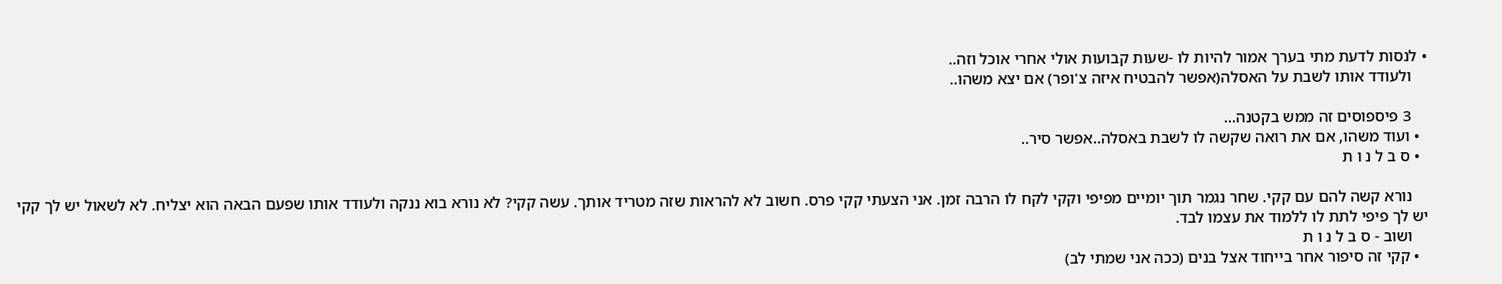• לנסות לדעת מתי בערך אמור להיות לו -שעות קבועות אולי אחרי אוכל וזה..
    ולעודד אותו לשבת על האסלה(אפשר להבטיח איזה צ'ופר) אם יצא משהו..

    3 פיספוסים זה ממש בקטנה...
  • ועוד משהו, אם את רואה שקשה לו לשבת באסלה..אפשר סיר..
  • ס ב ל נ ו ת

    נורא קשה להם עם קקי. שחר נגמר תוך יומיים מפיפי וקקי לקח לו הרבה זמן. אני הצעתי קקי פרס. חשוב לא להראות שזה מטריד אותך. עשה קקי? לא נורא בוא ננקה ולעודד אותו שפעם הבאה הוא יצליח. לא לשאול יש לך קקי יש לך פיפי לתת לו ללמוד את עצמו לבד.
    ושוב - ס ב ל נ ו ת
  • קקי זה סיפור אחר בייחוד אצל בנים (ככה אני שמתי לב)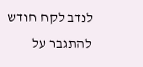לנדב לקח חודש להתגבר על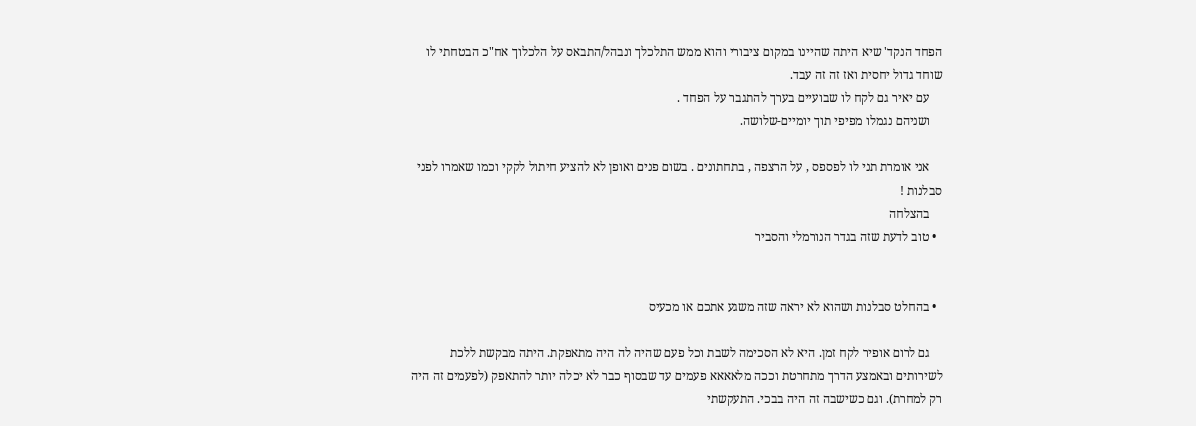הפחד הנקד' שיא היתה שהיינו במקום ציבורי והוא ממש התלכלך ונבהל/התבאס על הלכלוך אח"כ הבטחתי לו שוחד גדול יחסית ואז זה זה עבד.
    עם יאיר גם לקח לו שבועיים בערך להתגבר על הפחד .
    ושניהם נגמלו מפיפי תוך יומיים-שלושה.

    אני אומרת תני לו לפספס , על הרצפה , בתחתונים . בשום פנים ואופן לא להציע חיתול לקקי וכמו שאמרו לפני סבלנות !
    בהצלחה
  • טוב לדעת שזה בגדר הנורמלי והסביר


  • בהחלט סבלנות ושהוא לא יראה שזה משגע אתכם או מכעיס

    גם לרום אופיר לקח זמן. היא לא הסכימה לשבת וכל פעם שהיה לה היה מתאפקת. היתה מבקשת ללכת לשירותים ובאמצע הדרך מתחרטת וככה מלאאאא פעמים עד שבסוף כבר לא יכלה יותר להתאפק (לפעמים זה היה רק למחרת). וגם כשישבה זה היה בבכי. התעקשתי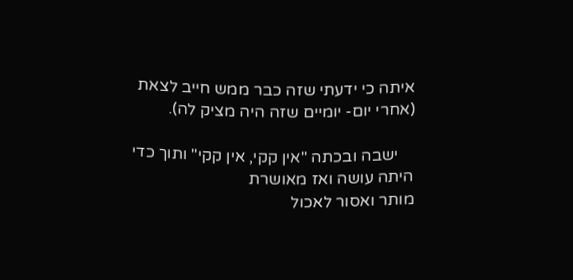איתה כי ידעתי שזה כבר ממש חייב לצאת (אחרי יום- יומיים שזה היה מציק לה).

    ישבה ובכתה "אין קקי, אין קקי" ותוך כדי היתה עושה ואז מאושרת
מותר ואסור לאכול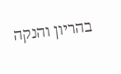בהריון והנקה